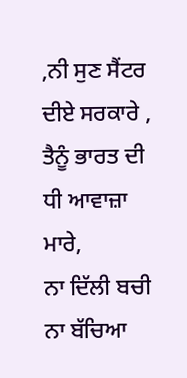,ਨੀ ਸੁਣ ਸੈਂਟਰ ਦੀਏ ਸਰਕਾਰੇ ,
ਤੈਨੂੰ ਭਾਰਤ ਦੀ ਧੀ ਆਵਾਜ਼ਾ ਮਾਰੇ,
ਨਾ ਦਿੱਲੀ ਬਚੀ ਨਾ ਬੱਚਿਆ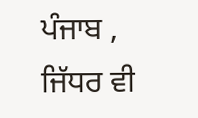ਪੰਜਾਬ ,
ਜਿੱਧਰ ਵੀ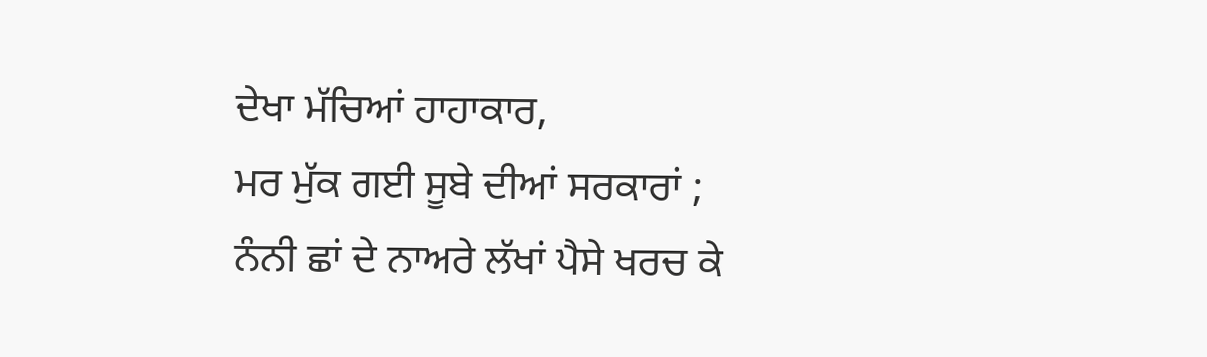ਦੇਖਾ ਮੱਚਿਆਂ ਹਾਹਾਕਾਰ,
ਮਰ ਮੁੱਕ ਗਈ ਸੂਬੇ ਦੀਆਂ ਸਰਕਾਰਾਂ ;
ਨੰਨੀ ਛਾਂ ਦੇ ਨਾਅਰੇ ਲੱਖਾਂ ਪੈਸੇ ਖਰਚ ਕੇ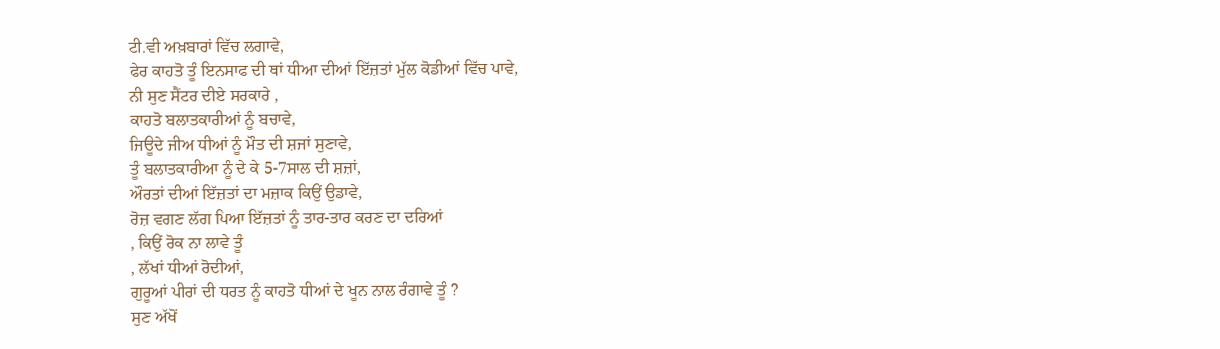ਟੀ.ਵੀ ਅਖ਼ਬਾਰਾਂ ਵਿੱਚ ਲਗਾਵੇ,
ਫੇਰ ਕਾਹਤੋ ਤੂੰ ਇਨਸਾਫ ਦੀ ਥਾਂ ਧੀਆ ਦੀਆਂ ਇੱਜ਼ਤਾਂ ਮੁੱਲ ਕੋਡੀਆਂ ਵਿੱਚ ਪਾਵੇ,
ਨੀ ਸੁਣ ਸੈਂਟਰ ਦੀਏ ਸਰਕਾਰੇ ,
ਕਾਹਤੋ ਬਲਾਤਕਾਰੀਆਂ ਨੂੰ ਬਚਾਵੇ,
ਜਿਊਦੇ ਜੀਅ ਧੀਆਂ ਨੂੰ ਮੌਤ ਦੀ ਸ਼ਜਾਂ ਸੁਣਾਵੇ,
ਤੂੰ ਬਲਾਤਕਾਰੀਆ ਨੂੰ ਦੇ ਕੇ 5-7ਸਾਲ ਦੀ ਸ਼ਜ਼ਾਂ,
ਔਰਤਾਂ ਦੀਆਂ ਇੱਜ਼ਤਾਂ ਦਾ ਮਜ਼ਾਕ ਕਿਉਂ ਉਡਾਵੇ,
ਰੋਜ਼ ਵਗਣ ਲੱਗ ਪਿਆ ਇੱਜ਼ਤਾਂ ਨੂੰ ਤਾਰ-ਤਾਰ ਕਰਣ ਦਾ ਦਰਿਆਂ
, ਕਿਉਂ ਰੋਕ ਨਾ ਲਾਵੇ ਤੂੰ
, ਲੱਖਾਂ ਧੀਆਂ ਰੋਦੀਆਂ,
ਗੁਰੂਆਂ ਪੀਰਾਂ ਦੀ ਧਰਤ ਨੂੰ ਕਾਹਤੋ ਧੀਆਂ ਦੇ ਖੂਨ ਨਾਲ ਰੰਗਾਵੇ ਤੂੰ ?
ਸੁਣ ਅੱਖੋਂ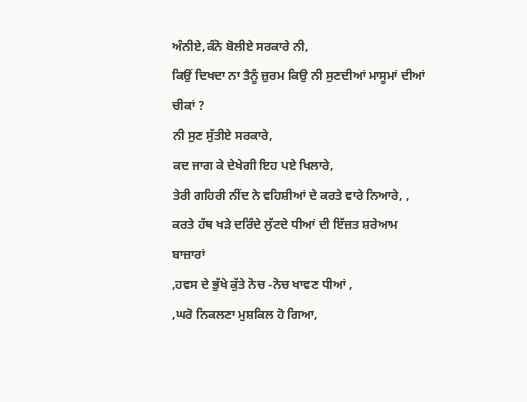ਅੰਨੀਏ,ਕੰਨੋ ਬੋਲੀਏ ਸਰਕਾਰੇ ਨੀ,
ਕਿਉਂ ਦਿਖਦਾ ਨਾ ਤੈਨੂੰ ਜ਼ੁਰਮ ਕਿਉ ਨੀ ਸੁਣਦੀਆਂ ਮਾਸੂਮਾਂ ਦੀਆਂ ਚੀਕਾਂ ?
ਨੀ ਸੁਣ ਸੁੱਤੀਏ ਸਰਕਾਰੇ,
ਕਦ ਜਾਗ ਕੇ ਦੇਖੇਗੀ ਇਹ ਪਏ ਖਿਲਾਰੇ,
ਤੇਰੀ ਗਹਿਰੀ ਨੀਂਦ ਨੇ ਵਹਿਸ਼ੀਆਂ ਦੇ ਕਰਤੇ ਵਾਰੇ ਨਿਆਰੇ, ,
ਕਰਤੇ ਹੱਥ ਖੜੇ ਦਰਿੰਦੇ ਲੁੱਟਦੇ ਧੀਆਂ ਦੀ ਇੱਜ਼ਤ ਸ਼ਰੇਆਮ ਬਾਜ਼ਾਰਾਂ
,ਹਵਸ ਦੇ ਭੁੱਖੇ ਕੁੱਤੇ ਨੋਚ -ਨੋਚ ਖਾਵਣ ਧੀਆਂ ,
,ਘਰੋ ਨਿਕਲਣਾ ਮੁਸ਼ਕਿਲ ਹੋ ਗਿਆ,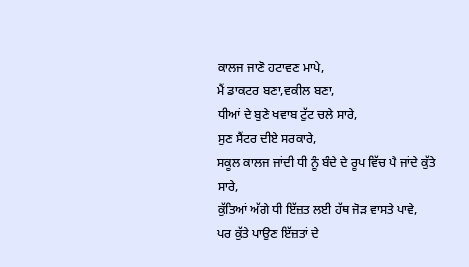ਕਾਲਜ ਜਾਣੋ ਹਟਾਵਣ ਮਾਪੇ,
ਮੈਂ ਡਾਕਟਰ ਬਣਾ,ਵਕੀਲ ਬਣਾ,
ਧੀਆਂ ਦੇ ਬੁਣੇ ਖਵਾਬ ਟੁੱਟ ਚਲੇ ਸਾਰੇ,
ਸੁਣ ਸੈਂਟਰ ਦੀਏ ਸਰਕਾਰੇ,
ਸਕੂਲ ਕਾਲਜ ਜਾਂਦੀ ਧੀ ਨੂੰ ਬੰਦੇ ਦੇ ਰੂਪ ਵਿੱਚ ਪੈ ਜਾਂਦੇ ਕੁੱਤੇ ਸਾਰੇ,
ਕੁੱਤਿਆਂ ਅੱਗੇ ਧੀ ਇੱਜ਼ਤ ਲਈ ਹੱਥ ਜੋੜ ਵਾਸਤੇ ਪਾਵੇ,
ਪਰ ਕੁੱਤੇ ਪਾਉਣ ਇੱਜ਼ਤਾਂ ਦੇ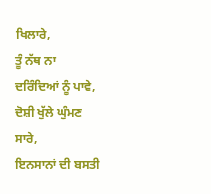ਖਿਲਾਰੇ,
ਤੂੰ ਨੱਥ ਨਾ ਦਰਿੰਦਿਆਂ ਨੂੰ ਪਾਵੇ,
ਦੋਸ਼ੀ ਖੁੱਲੇ ਘੁੰਮਣ ਸਾਰੇ,
ਇਨਸਾਨਾਂ ਦੀ ਬਸਤੀ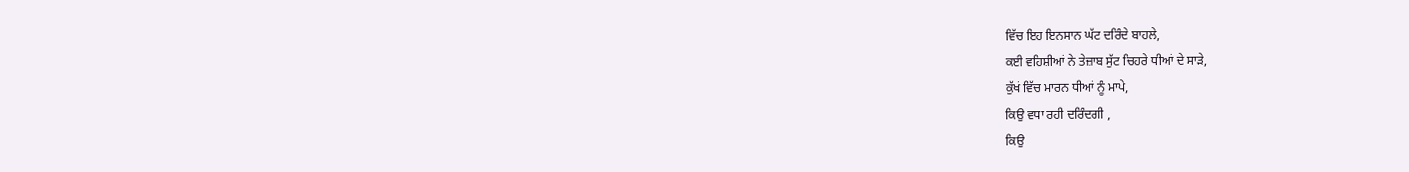ਵਿੱਚ ਇਹ ਇਨਸਾਨ ਘੱਟ ਦਰਿੰਦੇ ਬਾਹਲੇ,
ਕਈ ਵਹਿਸ਼ੀਆਂ ਨੇ ਤੇਜ਼ਾਬ ਸੁੱਟ ਚਿਹਰੇ ਧੀਆਂ ਦੇ ਸਾੜੇ,
ਕੁੱਖਂ ਵਿੱਚ ਮਾਰਨ ਧੀਆਂ ਨੂੰ ਮਾਪੇ,
ਕਿਉ ਵਧਾ ਰਹੀ ਦਰਿੰਦਗੀ ,
ਕਿਉ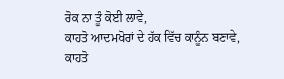ਰੋਕ ਨਾ ਤੂੰ ਕੋਈ ਲਾਵੇ,
ਕਾਹਤੋ ਆਦਮਖੋਰਾਂ ਦੇ ਹੱਕ ਵਿੱਚ ਕਾਨੂੰਨ ਬਣਾਵੇ,
ਕਾਹਤੋ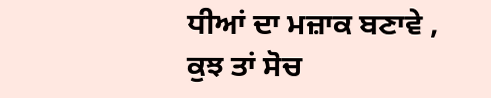ਧੀਆਂ ਦਾ ਮਜ਼ਾਕ ਬਣਾਵੇ ,
ਕੁਝ ਤਾਂ ਸੋਚ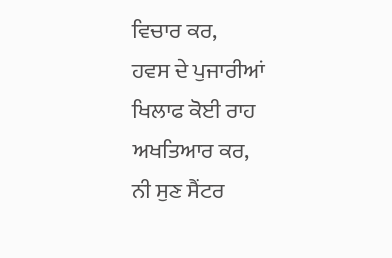ਵਿਚਾਰ ਕਰ,
ਹਵਸ ਦੇ ਪੁਜਾਰੀਆਂ ਖਿਲਾਫ ਕੋਈ ਰਾਹ ਅਖਤਿਆਰ ਕਰ,
ਨੀ ਸੁਣ ਸੈਂਟਰ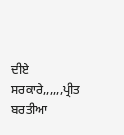ਦੀਏ ਸਰਕਾਰੇ,,,,,,ਪ੍ਰੀਤ ਬਰਤੀਆ